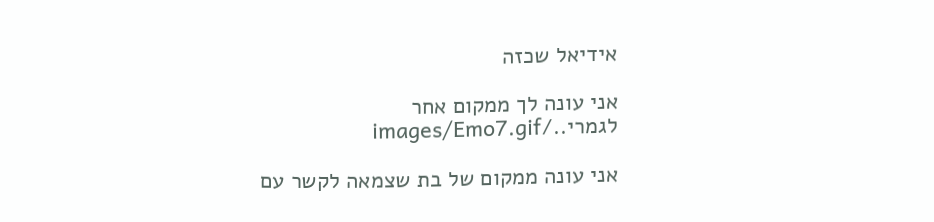אידיאל שכזה

אני עונה לך ממקום אחר לגמרי../images/Emo7.gif

אני עונה ממקום של בת שצמאה לקשר עם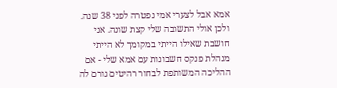אמא אבל לצערי אמי נפטרה לפני 38 שנה. ולכן אולי התשובה שלי קצת שונה. אני חושבת שאילו הייתי במקומך לא הייתי מנהלת פנקס חשבונות עם אמא שלי - אם ההליכה המשותפת לבחור רהיטים גורם לה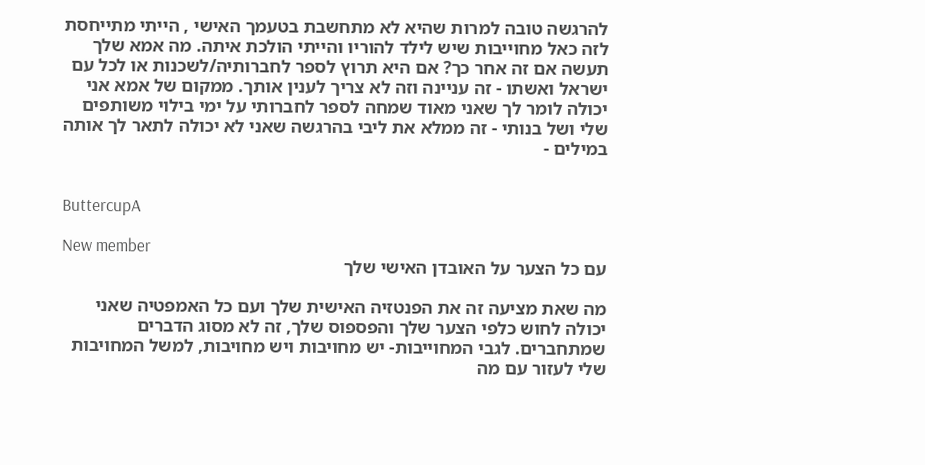להרגשה טובה למרות שהיא לא מתחשבת בטעמך האישי , הייתי מתייחסת לזה כאל מחוייבות שיש לילד להוריו והייתי הולכת איתה. מה אמא שלך תעשה אם זה אחר כך? אם היא תרוץ לספר לחברותיה/לשכנות או לכל עם ישראל ואשתו - זה עניינה וזה לא צריך לענין אותך. ממקום של אמא אני יכולה לומר לך שאני מאוד שמחה לספר לחברותי על ימי בילוי משותפים שלי ושל בנותי - זה ממלא את ליבי בהרגשה שאני לא יכולה לתאר לך אותה במילים -


ButtercupA

New member
עם כל הצער על האובדן האישי שלך

מה שאת מציעה זה את הפנטזיה האישית שלך ועם כל האמפטיה שאני יכולה לחוש כלפי הצער שלך והפספוס שלך, זה לא מסוג הדברים שמתחברים. לגבי המחוייבות- יש מחויבות ויש מחויבות, למשל המחויבות שלי לעזור עם מה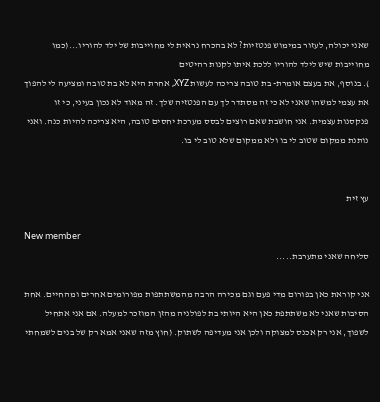שאני יכולה, לעזור במימוש פנטזיות? לא בהכרח נראית לי מחוייבות של ילד להוריו...(כמו מחוייבות שיש לילד להוריו ללכת איתו לקנות רהיטים
). בנוסף, את בעצם אומרת- בת טובה צריכה לעשות XYZ, אחרת היא לא בת טובה ומציעה לי להפוך את עצמי למשהו שאני לא כי זה מסתדר לך עם הפנטזיה שלך. זה מאוד לא נכון בעיני, כי זו פנקסנות עצמית. אני חושבת שאם רוצים לבסס מערכת יחסים טובה, היא צריכה להיות כנה. ואני נותנת ממקום שטוב לי בו ולא ממקום שלא טוב לי בו.


עץ זית

New member
סליחה שאני מתערבת.....

אני קוראת כאן בפורום מדי פעם וגם מכירה הרבה מהמשתתפות מפורומים אחרים ומהחיים. אחת הסיבות שאני לא משתתפת כאן היא היותי בת לפולניה מהזן המוזכר למעלה. אם אני אתחיל לשפוך, אני רק אכנס למצוקה ולכן אני מעדיפה לשתוק. (חוץ מזה שאני אמא רק של בנים לשמחתי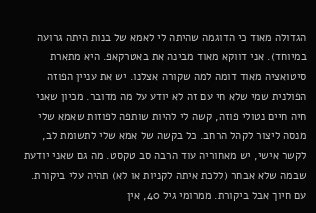הגדולה מאוד כי הדוגמה שהיתה לי לאמא של בנות היתה גרועה במיוחד). אני דווקא מאוד מבינה את באטרקאפ. היא מתארת סיטואציה מאוד דומה למה שקורה אצלנו. יש את עניין הפוזה הפולנית שמי שלא חי עם זה לא יודע על מה מדובר. מכיון שאני חיה חיים נטולי פוזה, קשה לי להיות שותפה לפוזות שאמא שלי מנסה ליצור לקהל הרחב. כל בקשה של אמא שלי לתשומת לב, לקשר אישי, יש מאחוריה עוד הרבה סב טקסט. מה גם שאני יודעת שבמה שלא אבחר (ללכת איתה לקניות או לא) תהיה עלי ביקורת. עם חיוך אבל ביקורת. ממרומי גיל 40, אין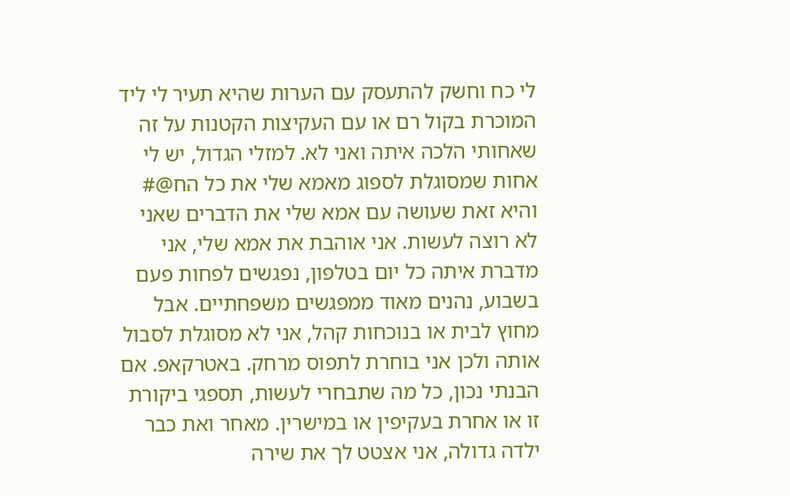לי כח וחשק להתעסק עם הערות שהיא תעיר לי ליד המוכרת בקול רם או עם העקיצות הקטנות על זה שאחותי הלכה איתה ואני לא. למזלי הגדול, יש לי אחות שמסוגלת לספוג מאמא שלי את כל הח@# והיא זאת שעושה עם אמא שלי את הדברים שאני לא רוצה לעשות. אני אוהבת את אמא שלי, אני מדברת איתה כל יום בטלפון, נפגשים לפחות פעם בשבוע, נהנים מאוד ממפגשים משפחתיים. אבל מחוץ לבית או בנוכחות קהל, אני לא מסוגלת לסבול אותה ולכן אני בוחרת לתפוס מרחק. באטרקאפ. אם הבנתי נכון, כל מה שתבחרי לעשות, תספגי ביקורת זו או אחרת בעקיפין או במישרין. מאחר ואת כבר ילדה גדולה, אני אצטט לך את שירה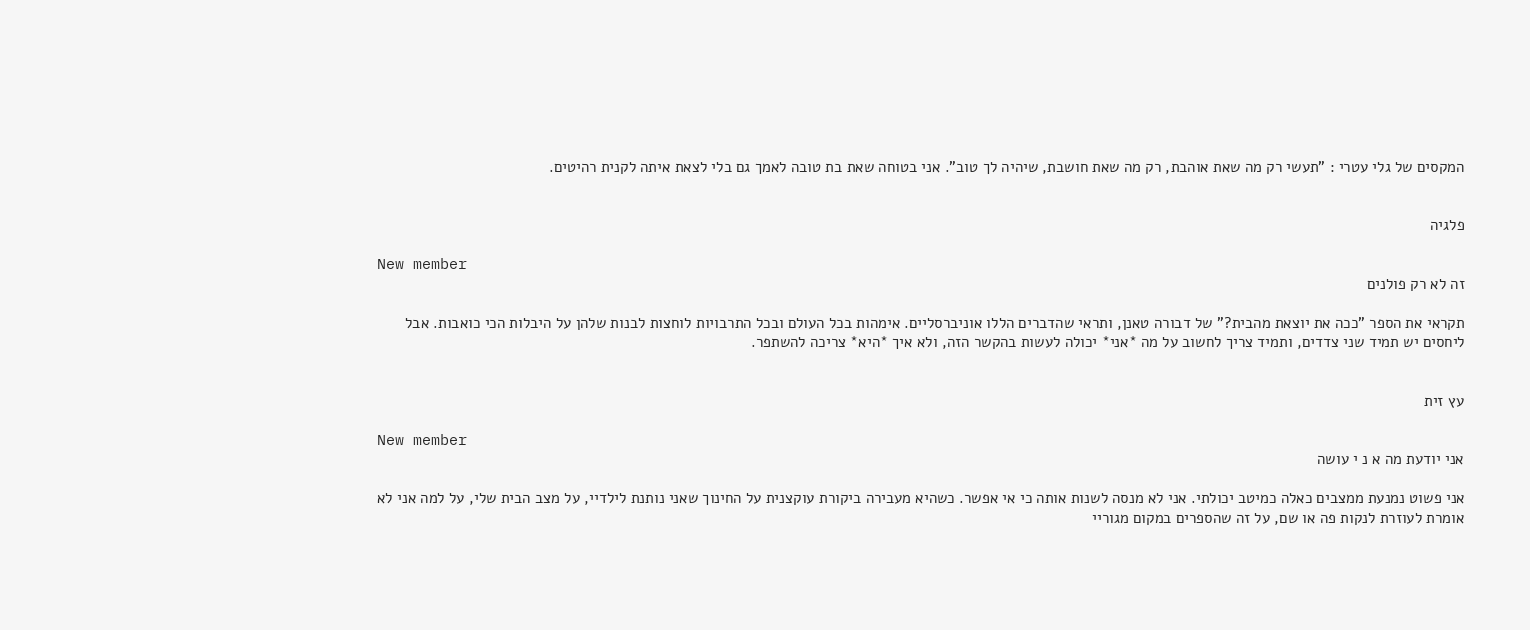המקסים של גלי עטרי : "תעשי רק מה שאת אוהבת, רק מה שאת חושבת, שיהיה לך טוב". אני בטוחה שאת בת טובה לאמך גם בלי לצאת איתה לקנית רהיטים.


פלגיה

New member
זה לא רק פולנים

תקראי את הספר "ככה את יוצאת מהבית?" של דבורה טאנן, ותראי שהדברים הללו אוניברסליים. אימהות בכל העולם ובכל התרבויות לוחצות לבנות שלהן על היבלות הכי כואבות. אבל ליחסים יש תמיד שני צדדים, ותמיד צריך לחשוב על מה *אני* יכולה לעשות בהקשר הזה, ולא איך *היא* צריכה להשתפר.


עץ זית

New member
אני יודעת מה א נ י עושה

אני פשוט נמנעת ממצבים כאלה כמיטב יכולתי. אני לא מנסה לשנות אותה כי אי אפשר. כשהיא מעבירה ביקורת עוקצנית על החינוך שאני נותנת לילדיי, על מצב הבית שלי, על למה אני לא אומרת לעוזרת לנקות פה או שם, על זה שהספרים במקום מגוריי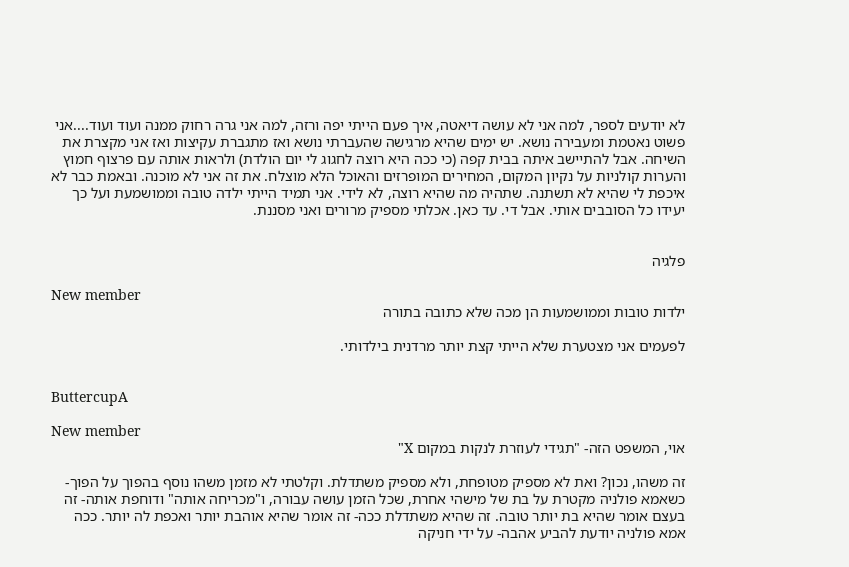לא יודעים לספר, למה אני לא עושה דיאטה, איך פעם הייתי יפה ורזה, למה אני גרה רחוק ממנה ועוד ועוד....אני פשוט נאטמת ומעבירה נושא. יש ימים שהיא מרגישה שהעברתי נושא ואז מתגברת עקיצות ואז אני מקצרת את השיחה. אבל להתיישב איתה בבית קפה (כי ככה היא רוצה לחגוג לי יום הולדת) ולראות אותה עם פרצוף חמוץ והערות קולניות על נקיון המקום, המחירים המופרזים והאוכל הלא מוצלח. את זה אני לא מוכנה. ובאמת כבר לא איכפת לי שהיא לא תשתנה. שתהיה מה שהיא רוצה, לא לידי. אני תמיד הייתי ילדה טובה וממושמעת ועל כך יעידו כל הסובבים אותי. אבל די. עד כאן. אכלתי מספיק מרורים ואני מסננת.


פלגיה

New member
ילדות טובות וממושמעות הן מכה שלא כתובה בתורה

לפעמים אני מצטערת שלא הייתי קצת יותר מרדנית בילדותי.


ButtercupA

New member
אוי, המשפט הזה- "תגידי לעוזרת לנקות במקום X"

זה משהו, נכון? ואת לא מספיק מטופחת, ולא מספיק משתדלת. וקלטתי לא מזמן משהו נוסף בהפוך על הפוך- כשאמא פולניה מקטרת על בת של מישהי אחרת, שכל הזמן עושה עבורה, ו"מכריחה אותה" ודוחפת אותה- זה בעצם אומר שהיא בת יותר טובה. זה שהיא משתדלת ככה- זה אומר שהיא אוהבת יותר ואכפת לה יותר. ככה אמא פולניה יודעת להביע אהבה- על ידי חניקה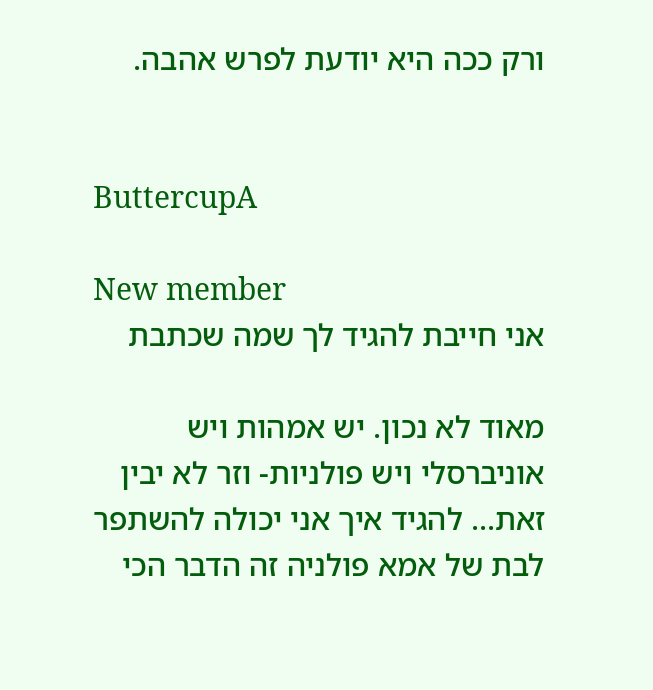ורק ככה היא יודעת לפרש אהבה.


ButtercupA

New member
אני חייבת להגיד לך שמה שכתבת

מאוד לא נכון. יש אמהות ויש אוניברסלי ויש פולניות- וזר לא יבין זאת... להגיד איך אני יכולה להשתפר לבת של אמא פולניה זה הדבר הכי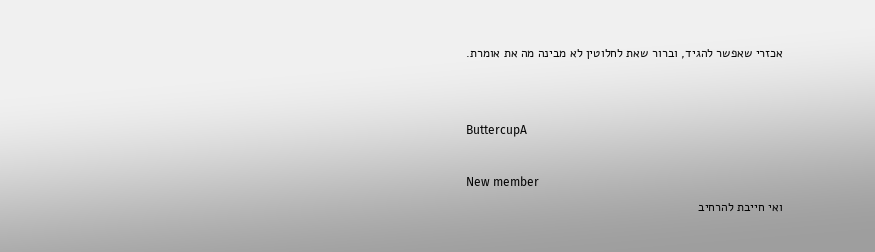אכזרי שאפשר להגיד, וברור שאת לחלוטין לא מבינה מה את אומרת.


ButtercupA

New member
ואי חייבת להרחיב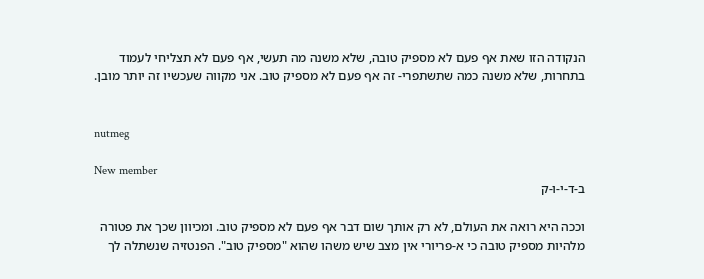הנקודה הזו שאת אף פעם לא מספיק טובה, שלא משנה מה תעשי, אף פעם לא תצליחי לעמוד בתחרות, שלא משנה כמה שתשתפרי- זה אף פעם לא מספיק טוב. אני מקווה שעכשיו זה יותר מובן.


nutmeg

New member
ב-ד-י-ו-ק

וככה היא רואה את העולם, לא רק אותך שום דבר אף פעם לא מספיק טוב. ומכיוון שכך את פטורה מלהיות מספיק טובה כי א-פריורי אין מצב שיש משהו שהוא "מספיק טוב". הפנטזיה שנשתלה לך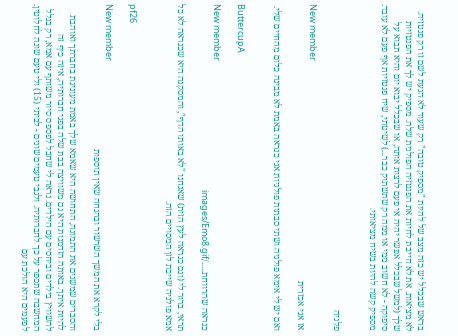בראש שבכלל יש כזה מצב של להיות "מספיק טובה" רק שעוד לא הגעת לשם זו רק פנטזיה. לא מציאות. את לא חייבת לחיות את הפנטזיה הפולנית שלה. מספיק יש לך את הפנטזיות שלך (למשל שבכלל אפשר יהיה אי פעם לרצות אותה, או שבכלל יבוא יום והיא תבוא על סיפוקה - לא חשוב ממי או ממה רק שתשתוק כבר...) לשיטתי, שיח פנטזיות אף פעם לא עובד. מספיק קשה להיות בשיח מציאותי.


פלגיה

New member
אז אני אכזרית

ואם יש לי אימא פולניה ושתי סבתות פולניות אני כנראה באמת לא מבינה כלום מהחיים שלי.


ButtercupA

New member
כנראה שהרווחת...../images/Emo8.gif

תראי, ברור לי (וגם כנראה לעץ הזית) שאנחנו "לא באותו הדף", והמסקנה היא שכנראה לא כל אמא פולניה שייכת לזן המסויים הזה.


pf26

New member
בלי לקרא את המשך השרשור ובהנחה שאין תוספות

והסברים שמשנים את התמונה, התחושה היא שאמא שלך באמת מעונינת בחברתך ואוהבת להיות איתך. באותה הזדמנות היא גם משוויצה בבת שלה בפני חברותיה, איזה כיף זה להשוויץ בילדים וביחסים עם הילדים. נראה לי שחבל לפספס סיור משותף עם אמא, רק בגלל המחשבה שתספר על כך לחברותיה. ולגבי טעמים שונים - לביתי (15) ולי טעם שונה לחלוטין. לפעמים היא הולכת עם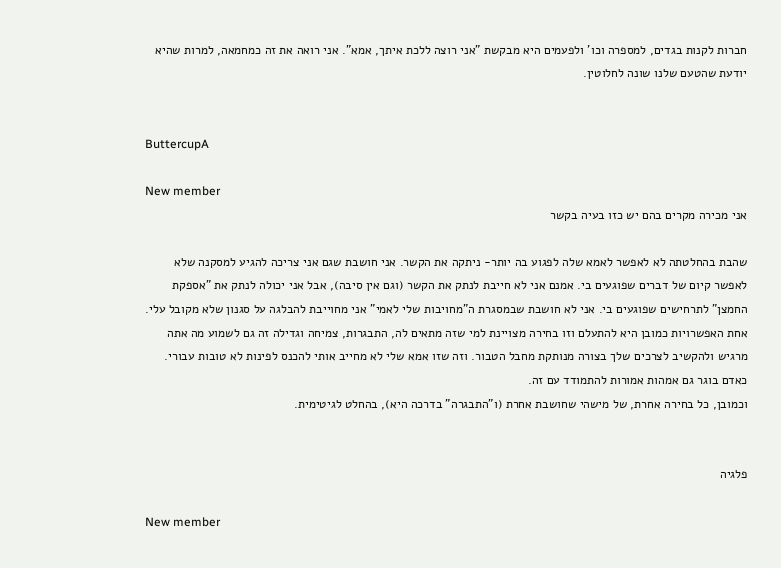חברות לקנות בגדים, למספרה וכו' ולפעמים היא מבקשת "אני רוצה ללכת איתך, אמא". אני רואה את זה כמחמאה, למרות שהיא יודעת שהטעם שלנו שונה לחלוטין.


ButtercupA

New member
אני מכירה מקרים בהם יש כזו בעיה בקשר

שהבת בהחלטתה לא לאפשר לאמא שלה לפגוע בה יותר- ניתקה את הקשר. אני חושבת שגם אני צריכה להגיע למסקנה שלא לאפשר קיום של דברים שפוגעים בי. אמנם אני לא חייבת לנתק את הקשר (וגם אין סיבה), אבל אני יכולה לנתק את "אספקת החמצן" לתרחישים שפוגעים בי. אני לא חושבת שבמסגרת ה"מחויבות שלי לאמי" אני מחוייבת להבלגה על סגנון שלא מקובל עלי. אחת האפשרויות כמובן היא להתעלם וזו בחירה מצויינת למי שזה מתאים לה, התבגרות, צמיחה וגדילה זה גם לשמוע מה אתה מרגיש ולהקשיב לצרכים שלך בצורה מנותקת מחבל הטבור. וזה שזו אמא שלי לא מחייב אותי להכנס לפינות לא טובות עבורי. כאדם בוגר גם אמהות אמורות להתמודד עם זה.
וכמובן, כל בחירה אחרת, של מישהי שחושבת אחרת (ו"התבגרה" בדרכה היא), בהחלט לגיטימית.


פלגיה

New member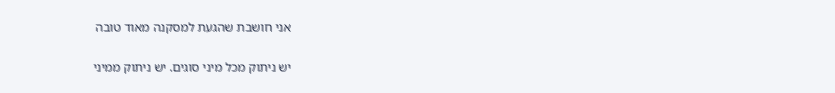אני חושבת שהגעת למסקנה מאוד טובה

יש ניתוק מכל מיני סוגים. יש ניתוק ממיני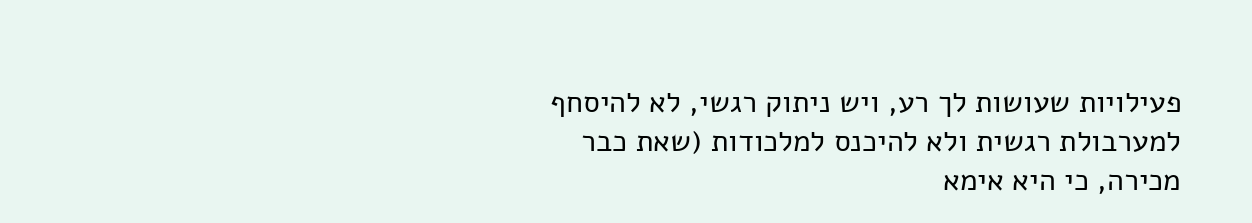פעילויות שעושות לך רע, ויש ניתוק רגשי, לא להיסחף למערבולת רגשית ולא להיכנס למלכודות (שאת כבר מכירה, כי היא אימא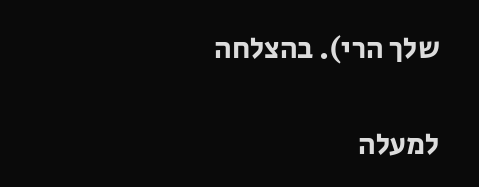שלך הרי). בהצלחה

למעלה